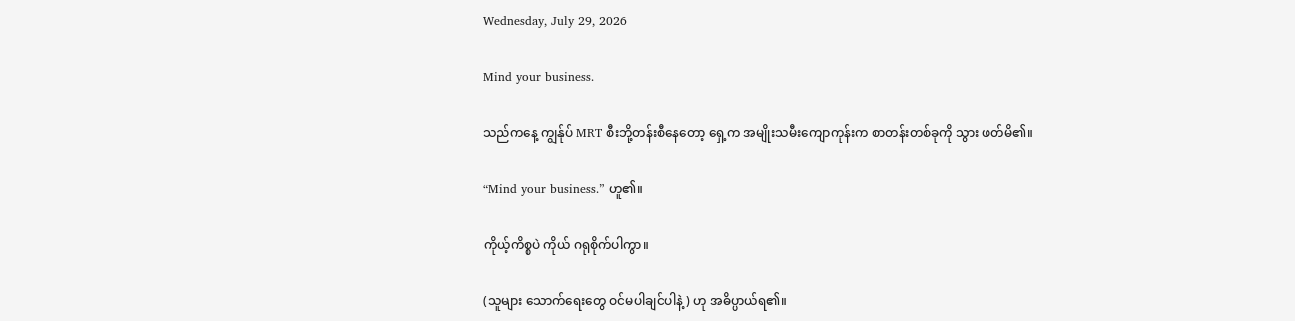Wednesday, July 29, 2026

Mind your business.

သည်ကနေ့ ကျွန်ုပ် MRT စီးဘို့တန်းစီနေတော့ ရှေ့က အမျိုးသမီးကျောကုန်းက စာတန်းတစ်ခုကို သွား ဖတ်မိ၏။

“Mind your business.” ဟူ၏။

ကိုယ့်ကိစ္စပဲ ကိုယ် ဂရုစိုက်ပါကွာ။

(သူများ သောက်ရေးတွေ ဝင်မပါချင်ပါနဲ့) ဟု အဓိပ္ပာယ်ရ၏။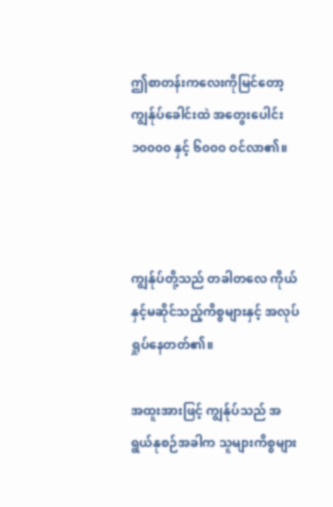ဤစာတန်းကလေးကိုမြင်တော့ ကျွန်ုပ်ခေါင်းထဲ အတွေးပေါင်း ၁၀၀၀၀ နှင့် ၆၀၀၀ ဝင်လာ၏။



ကျွန်ုပ်တို့သည် တခါတလေ ကိုယ်နှင့်မဆိုင်သည့်ကိစ္စများနှင့် အလုပ်ရှုပ်နေတတ်၏။

အထူးအားဖြင့် ကျွန်ုပ်သည် အရွယ်နုစဉ်အခါက သူများကိစ္စများ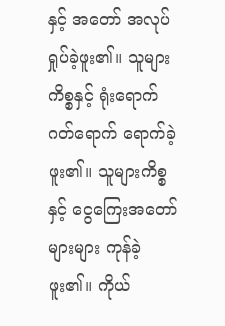နှင့် အတော် အလုပ်ရှုပ်ခဲ့ဖူး၏။ သူများကိစ္စနှင့် ရုံးရောက် ဂတ်ရောက် ရောက်ခဲ့ဖူး၏။ သူများကိစ္စနှင့် ငွေကြေးအတော်များများ ကုန်ခဲ့ဖူး၏။ ကိုယ်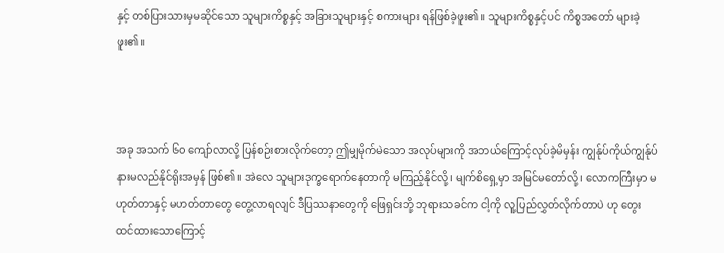နှင့် တစ်ပြားသားမှမဆိုင်သော သူများကိစ္စနှင့် အခြားသူများနှင့် စကားများ ရန်ဖြစ်ခဲ့ဖူး၏။ သူများကိစ္စနှင့်ပင် ကိစ္စအတော် များခဲ့ဖူး၏။



အခု အသက် ၆၀ ကျော်လာလို့ ပြန်စဉ်းစားလိုက်တော့ ဤမျှမိုက်မဲသော အလုပ်များကို အဘယ်ကြောင့်လုပ်ခဲ့မိမှန်း ကျွန်ုပ်ကိုယ်ကျွန်ုပ် နားမလည်နိုင်ရိုးအမှန် ဖြစ်၏။ အဲလေ သူများဒုက္ခရောက်နေတာကို မကြည့်နိုင်လို့၊ မျက်စိရှေ့မှာ အမြင်မတော်လို့၊ လောကကြီးမှာ မဟုတ်တာနှင့် မဟတ်တာတွေ တွေ့လာရလျင် ဒီပြဿနာတွေကို ဖြေရှင်းဘို့ ဘုရားသခင်က ငါ့ကို လူ့ပြည်လွှတ်လိုက်တာပဲ ဟု တွေးထင်ထားသောကြောင့်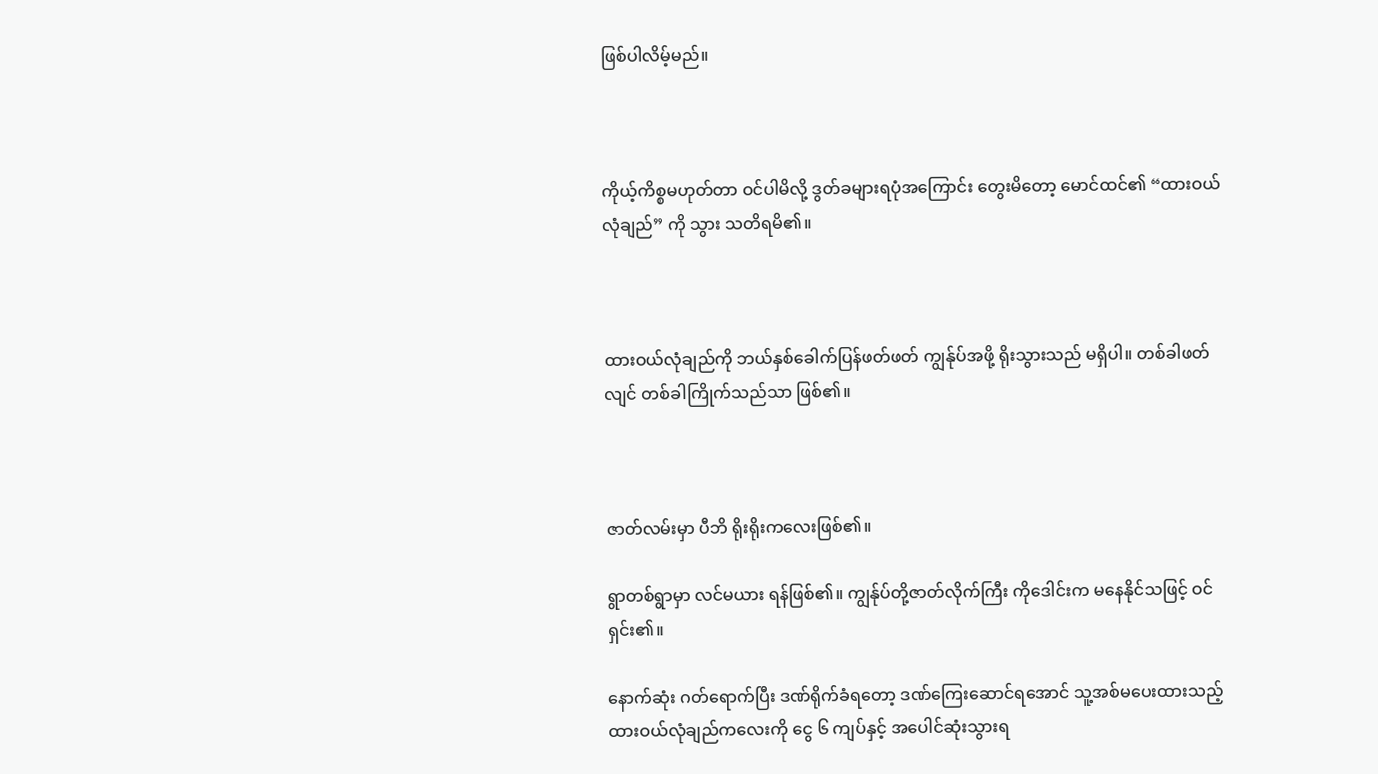ဖြစ်ပါလိမ့်မည်။



ကိုယ့်ကိစ္စမဟုတ်တာ ဝင်ပါမိလို့ ဒွတ်ခများရပုံအကြောင်း တွေးမိတော့ မောင်ထင်၏ “ထားဝယ်လုံချည်” ကို သွား သတိရမိ၏။



ထားဝယ်လုံချည်ကို ဘယ်နှစ်ခေါက်ပြန်ဖတ်ဖတ် ကျွန်ုပ်အဖို့ ရိုးသွားသည် မရှိပါ။ တစ်ခါဖတ်လျင် တစ်ခါကြိုက်သည်သာ ဖြစ်၏။



ဇာတ်လမ်းမှာ ပီဘိ ရိုးရိုးကလေးဖြစ်၏။

ရွာတစ်ရွာမှာ လင်မယား ရန်ဖြစ်၏။ ကျွန်ုပ်တို့ဇာတ်လိုက်ကြီး ကိုဒေါင်းက မနေနိုင်သဖြင့် ဝင်ရှင်း၏။

နောက်ဆုံး ဂတ်ရောက်ပြီး ဒဏ်ရိုက်ခံရတော့ ဒဏ်ကြေးဆောင်ရအောင် သူ့အစ်မပေးထားသည့် ထားဝယ်လုံချည်ကလေးကို ငွေ ၆ ကျပ်နှင့် အပေါင်ဆုံးသွားရ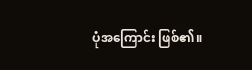ပုံအကြောင်း ဖြစ်၏။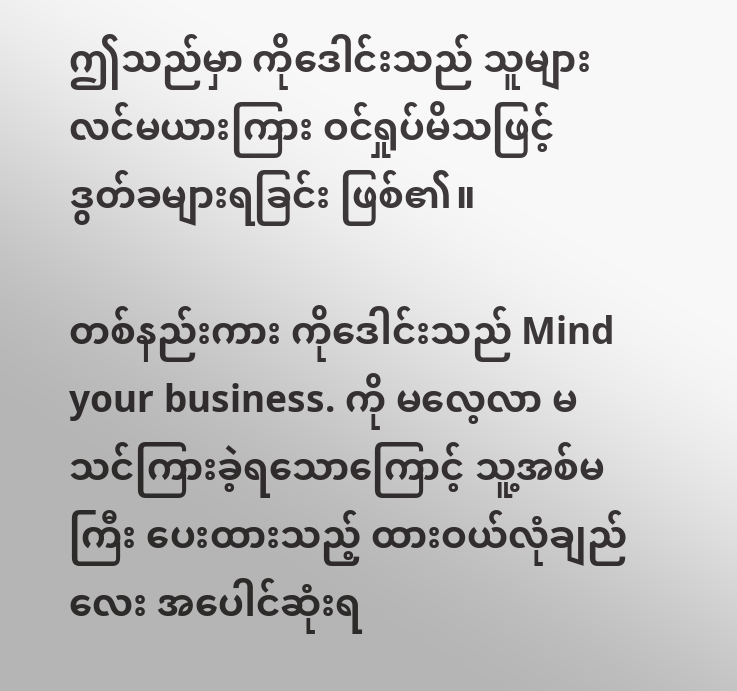ဤသည်မှာ ကိုဒေါင်းသည် သူများလင်မယားကြား ဝင်ရှုပ်မိသဖြင့် ဒွတ်ခများရခြင်း ဖြစ်၏။

တစ်နည်းကား ကိုဒေါင်းသည် Mind your business. ကို မလေ့လာ မသင်ကြားခဲ့ရသောကြောင့် သူ့အစ်မကြီး ပေးထားသည့် ထားဝယ်လုံချည်လေး အပေါင်ဆုံးရ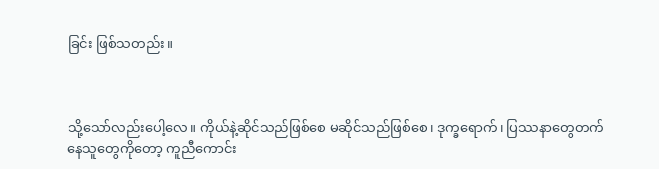ခြင်း ဖြစ်သတည်း။



သို့သော်လည်းပေါ့လေ။ ကိုယ်နဲ့ဆိုင်သည်ဖြစ်စေ မဆိုင်သည်ဖြစ်စေ၊ ဒုက္ခရောက်၊ ပြဿနာတွေတက်နေသူတွေကိုတော့ ကူညီကောင်း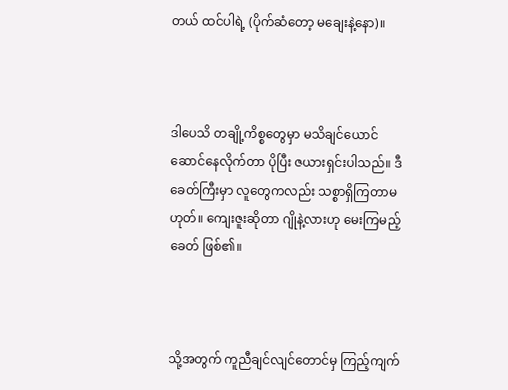တယ် ထင်ပါရဲ့ (ပိုက်ဆံတော့ မချေးနဲ့နော)။



ဒါပေသိ တချို့ကိစ္စတွေမှာ မသိချင်ယောင်ဆောင်နေလိုက်တာ ပိုပြီး ဇယားရှင်းပါသည်။ ဒီခေတ်ကြီးမှာ လူတွေကလည်း သစ္စာရှိကြတာမဟုတ်။ ကျေးဇူးဆိုတာ ဂျိုနဲ့လားဟု မေးကြမည့်ခေတ် ဖြစ်၏။



သို့အတွက် ကူညီချင်လျင်တောင်မှ ကြည့်ကျက်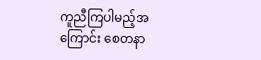ကူညီကြပါမည့်အကြောင်း စေတနာ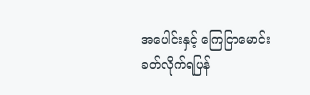အပေါင်းနှင့် ကြေငြာမောင်း ခတ်လိုက်ရပြန်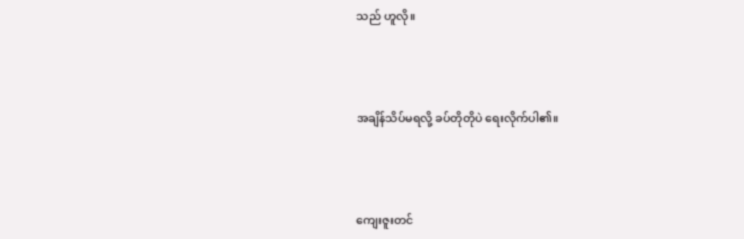သည် ဟူလို။



အချိန်သိပ်မရလို့ ခပ်တိုတိုပဲ ရေးလိုက်ပါ၏။



ကျေးဇူးတင်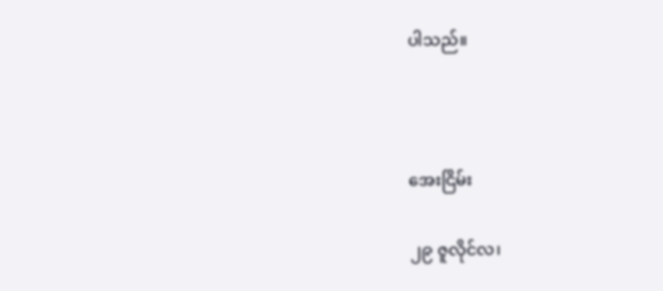ပါသည်။



အေးငြိမ်း

၂၉ ဇူလိုင်လ၊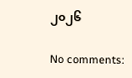၂၀၂၆

No comments: